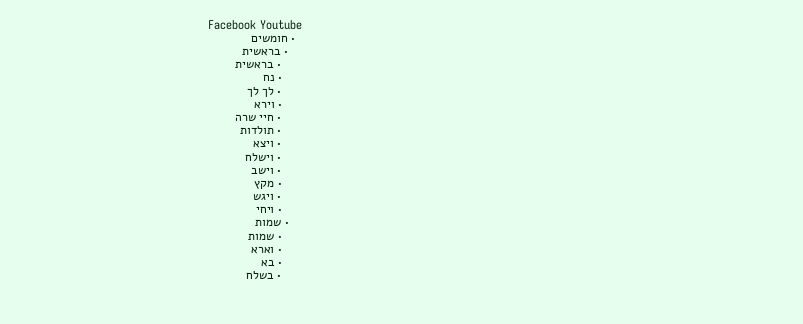Facebook Youtube
  • חומשים
    • בראשית
      • בראשית
      • נח
      • לך לך
      • וירא
      • חיי שרה
      • תולדות
      • ויצא
      • וישלח
      • וישב
      • מקץ
      • ויגש
      • ויחי
    • שמות
      • שמות
      • וארא
      • בא
      • בשלח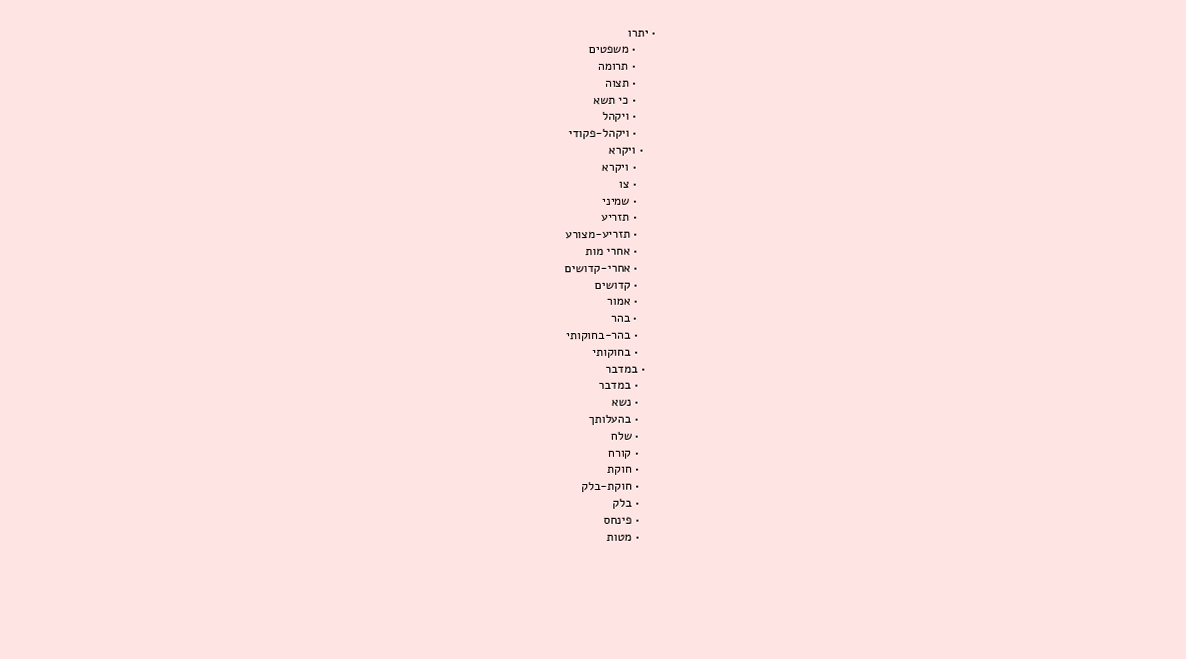• יתרו
      • משפטים
      • תרומה
      • תצוה
      • כי תשא
      • ויקהל
      • ויקהל-פקודי
    • ויקרא
      • ויקרא
      • צו
      • שמיני
      • תזריע
      • תזריע-מצורע
      • אחרי מות
      • אחרי-קדושים
      • קדושים
      • אמור
      • בהר
      • בהר-בחוקותי
      • בחוקותי
    • במדבר
      • במדבר
      • נשא
      • בהעלותך
      • שלח
      • קורח
      • חוקת
      • חוקת-בלק
      • בלק
      • פינחס
      • מטות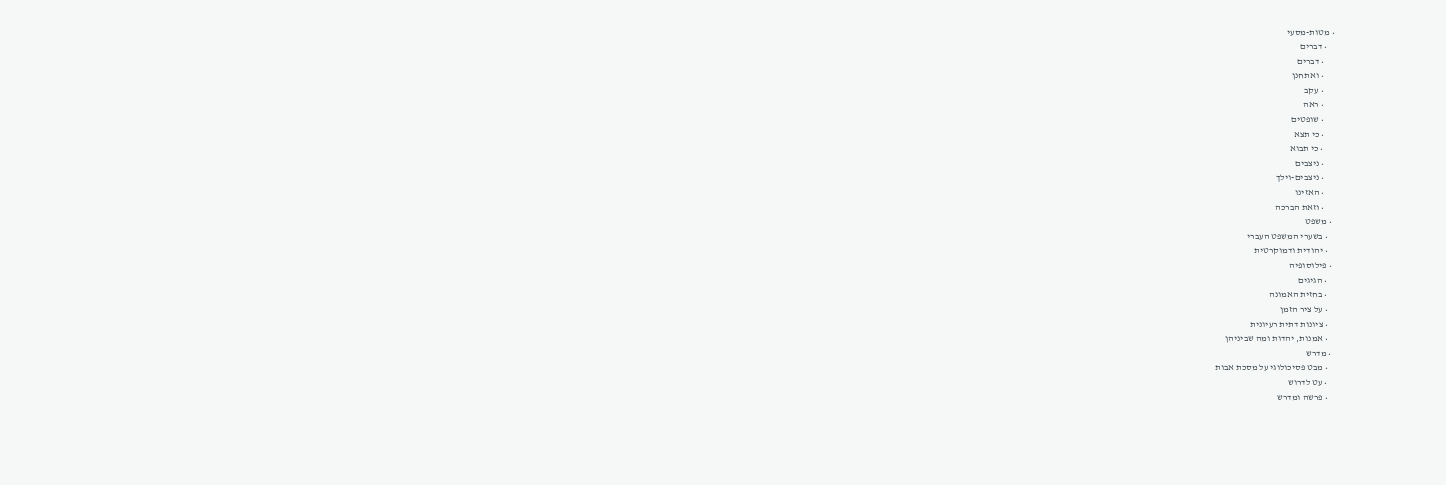• מטות-מסעי
    • דברים
      • דברים
      • ואתחנן
      • עקב
      • ראה
      • שופטים
      • כי תצא
      • כי תבוא
      • ניצבים
      • ניצבים-וילך
      • האזינו
      • וזאת הברכה
  • משפט
    • בשערי המשפט העברי
    • יהודית ודמוקרטית
  • פילוסופיה
    • הגיגים
    • בחזית האמונה
    • על ציר הזמן
    • ציונות דתית רעיונית
    • אמנות, יהדות ומה שביניהן
  • מדרש
    • מבט פסיכולוגי על מסכת אבות
    • עט לדרוש
    • פרשה ומדרש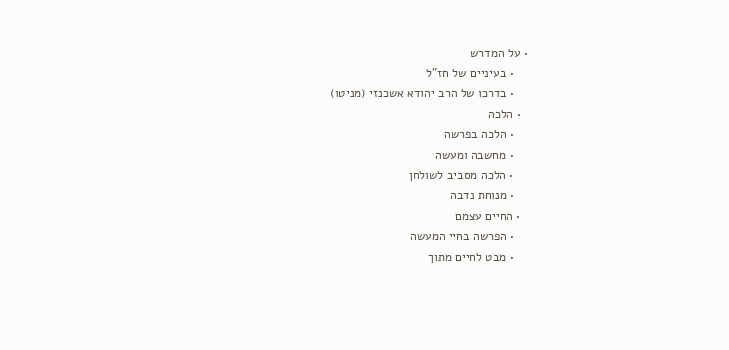• על המדרש
    • בעיניים של חז"ל
    • בדרכו של הרב יהודא אשכנזי (מניטו)
  • הלכה
    • הלכה בפרשה
    • מחשבה ומעשה
    • הלכה מסביב לשולחן
    • מנוחת נדבה
  • החיים עצמם
    • הפרשה בחיי המעשה
    • מבט לחיים מתוך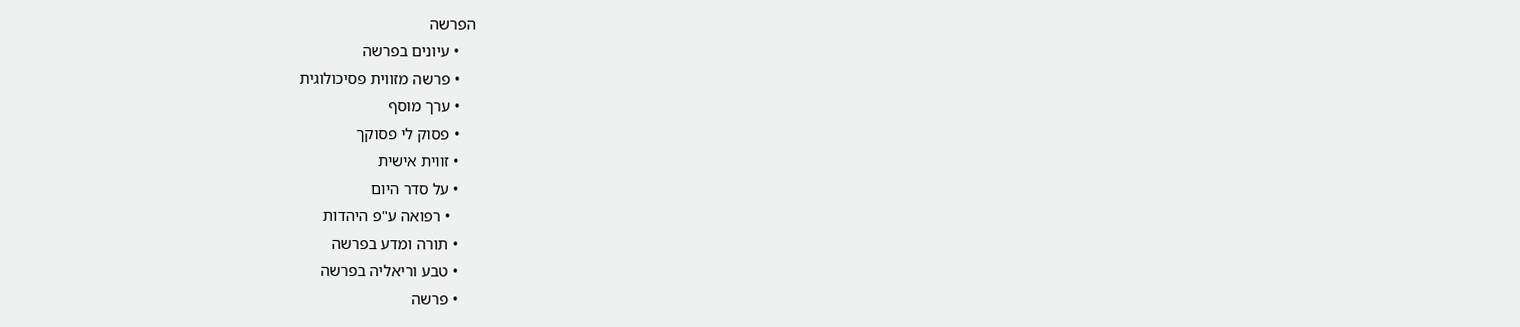הפרשה
    • עיונים בפרשה
    • פרשה מזווית פסיכולוגית
    • ערך מוסף
    • פסוק לי פסוקך
    • זווית אישית
    • על סדר היום
      • רפואה ע"פ היהדות
    • תורה ומדע בפרשה
    • טבע וריאליה בפרשה
    • פרשה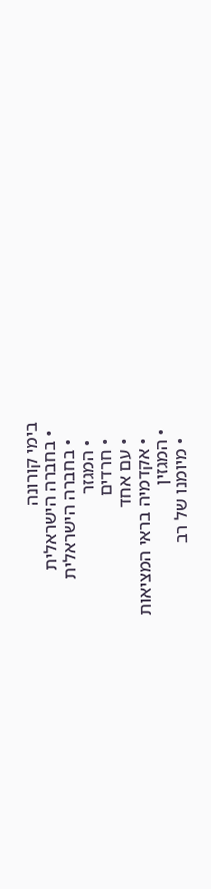בימי קורונה
  • בחברה הישראלית
    • בחברה הישראלית
    • המגזר
    • חרדים
    • עם אחד
    • אקדמיה בראי המציאות
  • המגזין
    • מיומנו של רב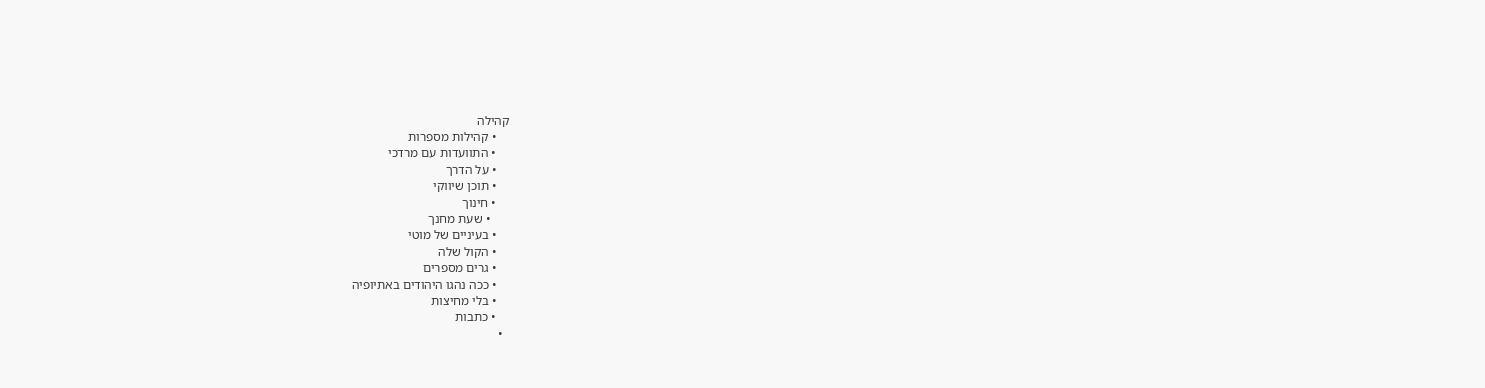קהילה
    • קהילות מספרות
    • התוועדות עם מרדכי
    • על הדרך
    • תוכן שיווקי
    • חינוך
      • שעת מחנך
    • בעיניים של מוטי
    • הקול שלה
    • גרים מספרים
    • ככה נהגו היהודים באתיופיה
    • בלי מחיצות
    • כתבות
  •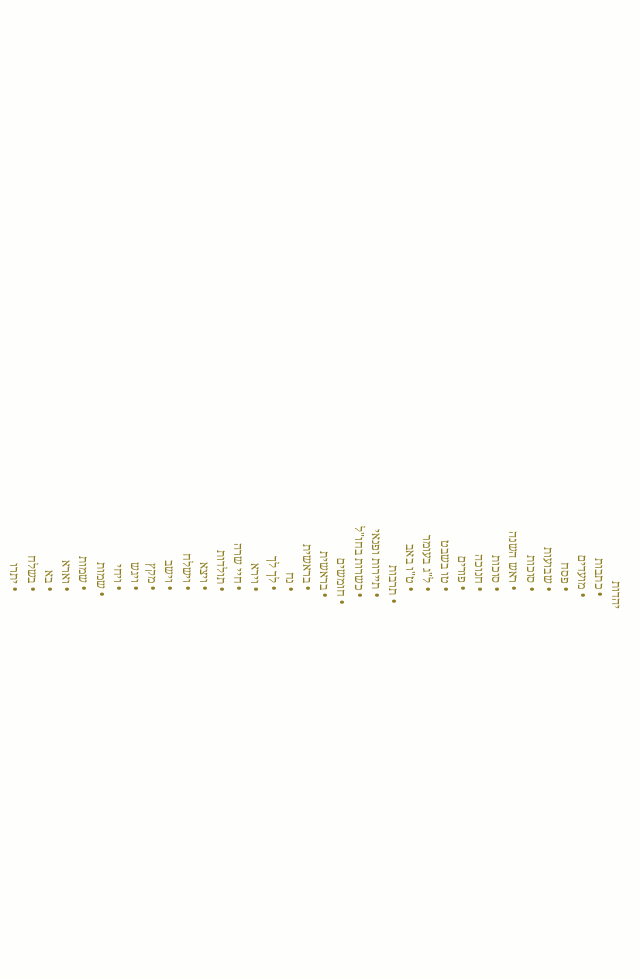יהדות
    • כתבות
    • מועדים
      • פסח
      • שבועות
      • סוכות
      • ראש השנה
      • סוכות
      • חנוכה
      • פורים
      • טו בשבט
      • ל"ג בעומר
      • ט"ו באב
  • תרבות
    • תיירות ופנאי
    • כשרות בחו"ל
  • חומשים
    • בראשית
      • בראשית
      • נח
      • לך לך
      • וירא
      • חיי שרה
      • תולדות
      • ויצא
      • וישלח
      • וישב
      • מקץ
      • ויגש
      • ויחי
    • שמות
      • שמות
      • וארא
      • בא
      • בשלח
      • יתרו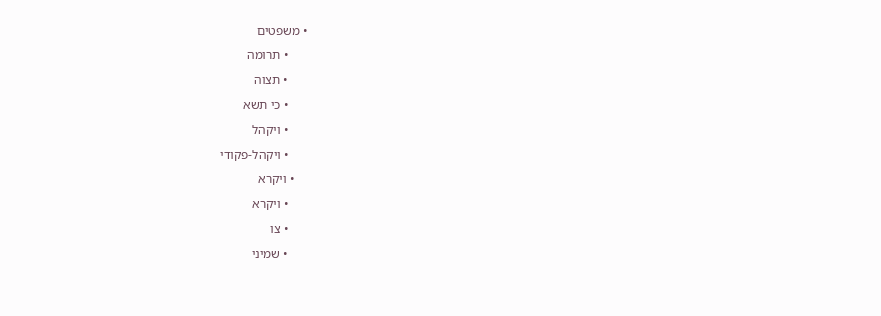• משפטים
      • תרומה
      • תצוה
      • כי תשא
      • ויקהל
      • ויקהל-פקודי
    • ויקרא
      • ויקרא
      • צו
      • שמיני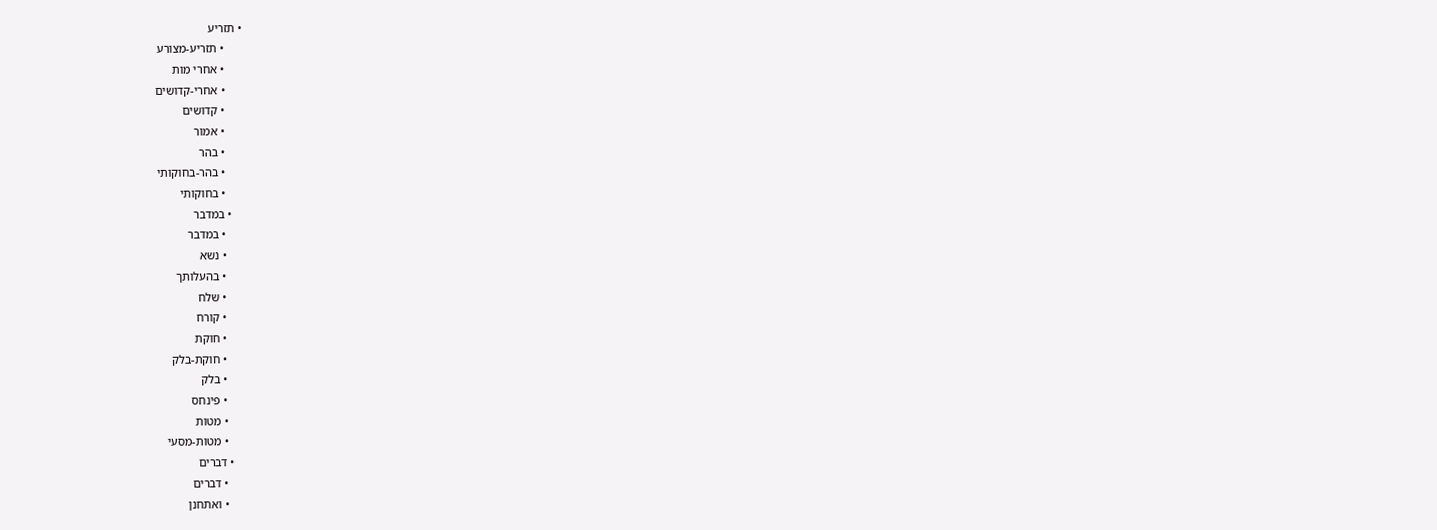• תזריע
      • תזריע-מצורע
      • אחרי מות
      • אחרי-קדושים
      • קדושים
      • אמור
      • בהר
      • בהר-בחוקותי
      • בחוקותי
    • במדבר
      • במדבר
      • נשא
      • בהעלותך
      • שלח
      • קורח
      • חוקת
      • חוקת-בלק
      • בלק
      • פינחס
      • מטות
      • מטות-מסעי
    • דברים
      • דברים
      • ואתחנן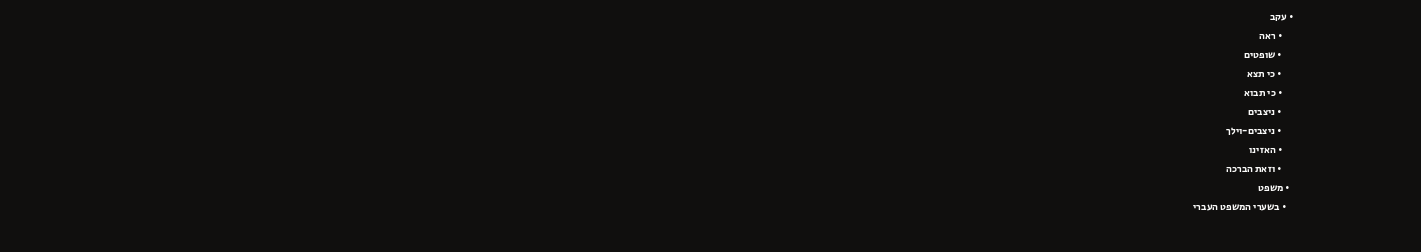• עקב
      • ראה
      • שופטים
      • כי תצא
      • כי תבוא
      • ניצבים
      • ניצבים-וילך
      • האזינו
      • וזאת הברכה
  • משפט
    • בשערי המשפט העברי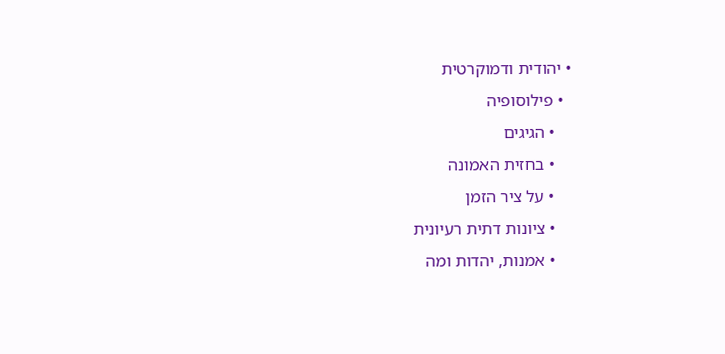• יהודית ודמוקרטית
  • פילוסופיה
    • הגיגים
    • בחזית האמונה
    • על ציר הזמן
    • ציונות דתית רעיונית
    • אמנות, יהדות ומה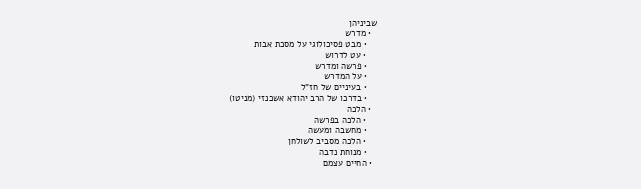שביניהן
  • מדרש
    • מבט פסיכולוגי על מסכת אבות
    • עט לדרוש
    • פרשה ומדרש
    • על המדרש
    • בעיניים של חז"ל
    • בדרכו של הרב יהודא אשכנזי (מניטו)
  • הלכה
    • הלכה בפרשה
    • מחשבה ומעשה
    • הלכה מסביב לשולחן
    • מנוחת נדבה
  • החיים עצמם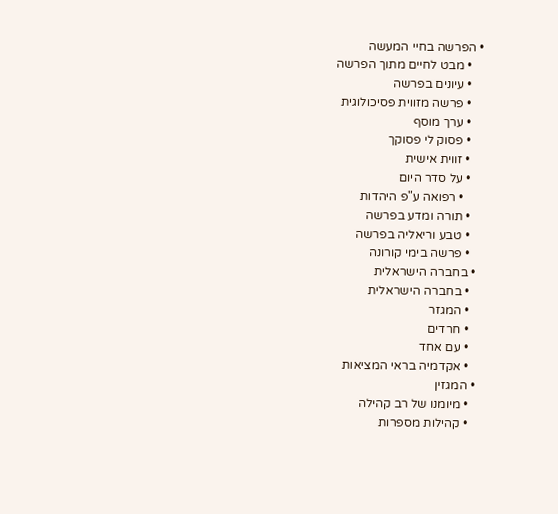• הפרשה בחיי המעשה
    • מבט לחיים מתוך הפרשה
    • עיונים בפרשה
    • פרשה מזווית פסיכולוגית
    • ערך מוסף
    • פסוק לי פסוקך
    • זווית אישית
    • על סדר היום
      • רפואה ע"פ היהדות
    • תורה ומדע בפרשה
    • טבע וריאליה בפרשה
    • פרשה בימי קורונה
  • בחברה הישראלית
    • בחברה הישראלית
    • המגזר
    • חרדים
    • עם אחד
    • אקדמיה בראי המציאות
  • המגזין
    • מיומנו של רב קהילה
    • קהילות מספרות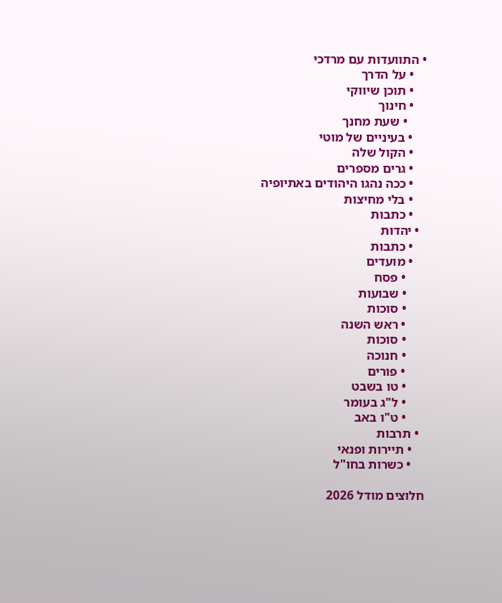• התוועדות עם מרדכי
    • על הדרך
    • תוכן שיווקי
    • חינוך
      • שעת מחנך
    • בעיניים של מוטי
    • הקול שלה
    • גרים מספרים
    • ככה נהגו היהודים באתיופיה
    • בלי מחיצות
    • כתבות
  • יהדות
    • כתבות
    • מועדים
      • פסח
      • שבועות
      • סוכות
      • ראש השנה
      • סוכות
      • חנוכה
      • פורים
      • טו בשבט
      • ל"ג בעומר
      • ט"ו באב
  • תרבות
    • תיירות ופנאי
    • כשרות בחו"ל

חלוצים מודל 2026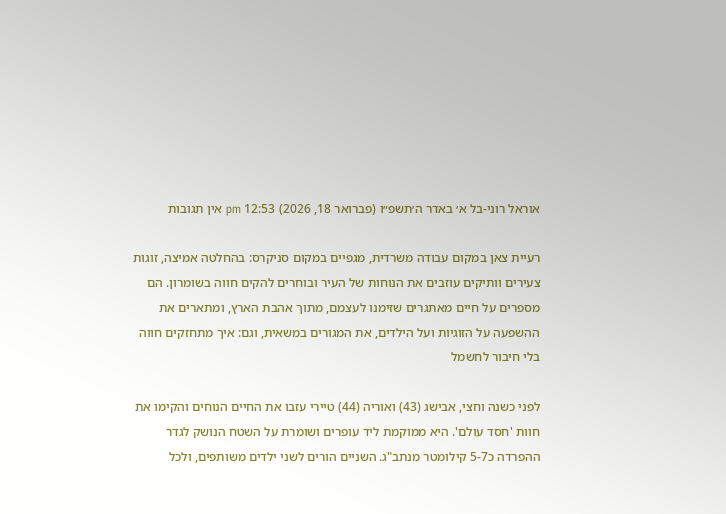אוראל רוני-בל א׳ באדר ה׳תשפ״ו (פברואר 18, 2026) 12:53 pm אין תגובות

רעיית צאן במקום עבודה משרדית, מגפיים במקום סניקרס: בהחלטה אמיצה, זוגות צעירים וותיקים עוזבים את הנוחות של העיר ובוחרים להקים חווה בשומרון. הם מספרים על חיים מאתגרים שזימנו לעצמם, מתוך אהבת הארץ, ומתארים את ההשפעה על הזוגיות ועל הילדים, את המגורים במשאית, וגם: איך מתחזקים חווה בלי חיבור לחשמל

לפני כשנה וחצי, אבישג (43) ואוריה (44) טיירי עזבו את החיים הנוחים והקימו את חוות 'חסד עולם'. היא ממוקמת ליד עופרים ושומרת על השטח הנושק לגדר ההפרדה כ5-7 קילומטר מנתב"ג. השניים הורים לשני ילדים משותפים, ולכל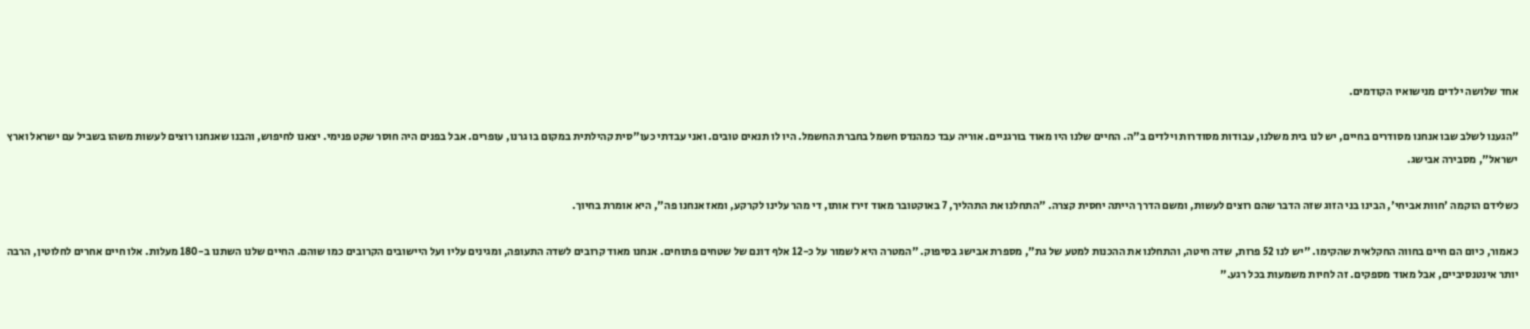אחד שלושה ילדים מנישואיו הקודמים.

"הגענו לשלב שבו אנחנו מסודרים בחיים, יש לנו בית משלנו, עבודות מסודרות וילדים ב"ה. החיים שלנו היו מאוד בורגניים. אוריה עבד כמהנדס חשמל בחברת החשמל. היו לו תנאים טובים. ואני עבדתי כעו"סית קהילתית במקום בו גרנו, עופרים. אבל בפנים היה חוסר שקט פנימי. יצאנו לחיפוש, והבנו שאנחנו רוצים לעשות משהו בשביל עם ישראל וארץ ישראל", מסבירה אבישג.

כשלידם הוקמה 'חוות אביחי', הבינו בני הזוג שזה הדבר שהם רוצים לעשות, ומשם הדרך הייתה יחסית קצרה. "התחלנו את התהליך, 7 באוקטובר מאוד זירז אותו, די מהר עלינו לקרקע, ומאז אנחנו פה", היא אומרת בחיוך.

כאמור, כיום הם חיים בחווה החקלאית שהקימו. "יש לנו 52 פרות, שדה חיטה, והתחלנו את ההכנות למטע של גת", מספרת אבישג בסיפוק. "המטרה היא לשמור על כ-12 אלף דונם של שטחים פתוחים. אנחנו מאוד קרובים לשדה התעופה, ומגינים עליו ועל היישובים הקרובים כמו שוהם. החיים שלנו השתנו ב-180 מעלות. אלו חיים אחרים לחלוטין, הרבה יותר אינטנסיביים, אבל מאוד מספקים. זה לחיות משמעות בכל רגע."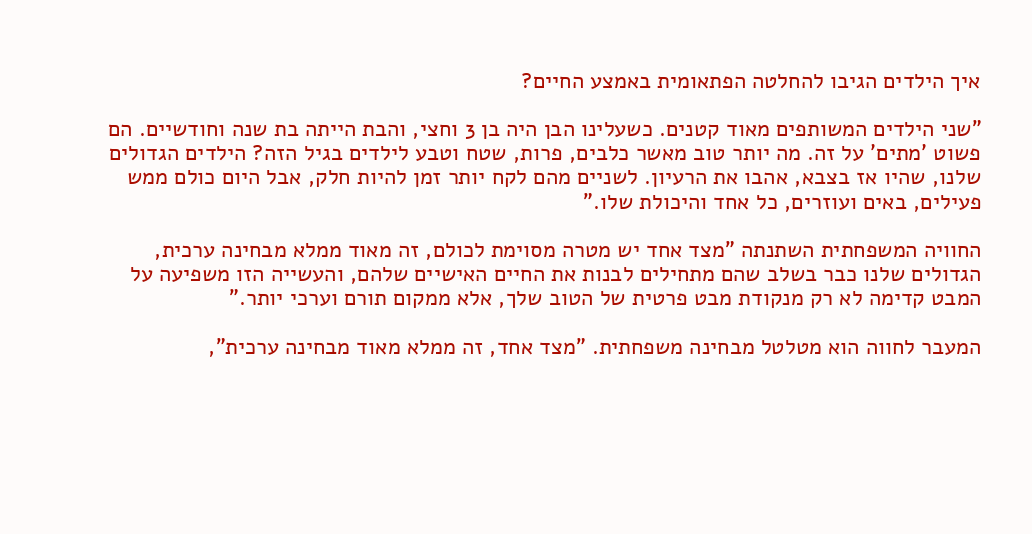איך הילדים הגיבו להחלטה הפתאומית באמצע החיים?

"שני הילדים המשותפים מאוד קטנים. כשעלינו הבן היה בן 3 וחצי, והבת הייתה בת שנה וחודשיים. הם פשוט 'מתים' על זה. מה יותר טוב מאשר כלבים, פרות, שטח וטבע לילדים בגיל הזה? הילדים הגדולים שלנו, שהיו אז בצבא, אהבו את הרעיון. לשניים מהם לקח יותר זמן להיות חלק, אבל היום כולם ממש פעילים, באים ועוזרים, כל אחד והיכולת שלו."

החוויה המשפחתית השתנתה "מצד אחד יש מטרה מסוימת לכולם, זה מאוד ממלא מבחינה ערכית, הגדולים שלנו כבר בשלב שהם מתחילים לבנות את החיים האישיים שלהם, והעשייה הזו משפיעה על המבט קדימה לא רק מנקודת מבט פרטית של הטוב שלך, אלא ממקום תורם וערכי יותר."

המעבר לחווה הוא מטלטל מבחינה משפחתית. "מצד אחד, זה ממלא מאוד מבחינה ערכית",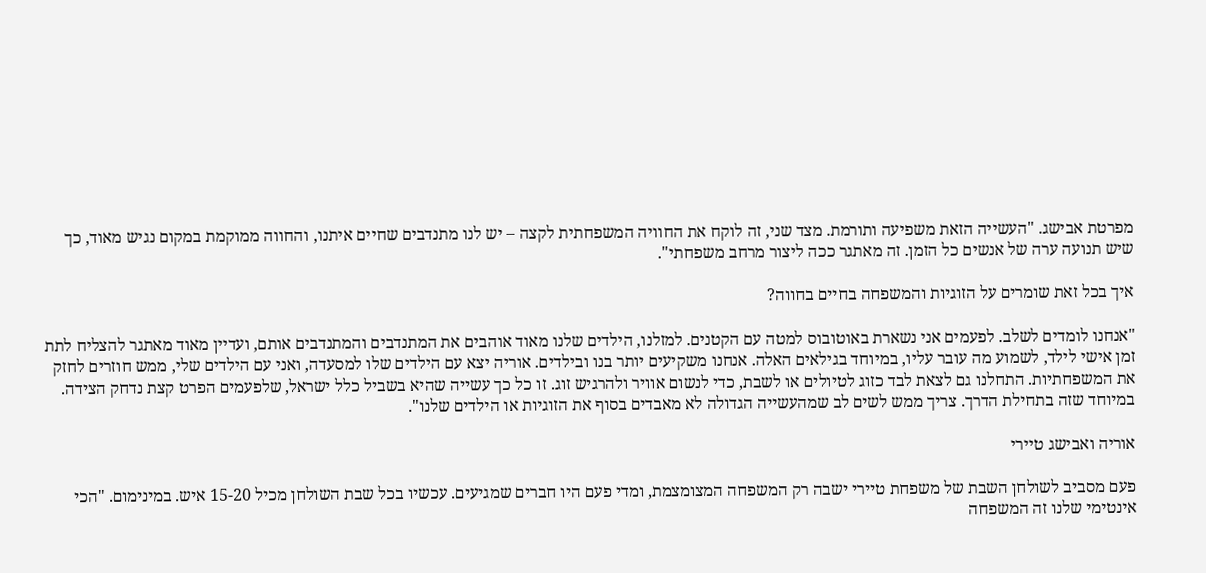מפרטת אבישג. "העשייה הזאת משפיעה ותורמת. מצד שני, זה לוקח את החוויה המשפחתית לקצה – יש לנו מתנדבים שחיים איתנו, והחווה ממוקמת במקום נגיש מאוד, כך שיש תנועה ערה של אנשים כל הזמן. זה מאתגר ככה ליצור מרחב משפחתי".

איך בכל זאת שומרים על הזוגיות והמשפחה בחיים בחווה?

"אנחנו לומדים לשלב. לפעמים אני נשארת באוטובוס למטה עם הקטנים. למזלנו, הילדים שלנו מאוד אוהבים את המתנדבים והמתנדבים אותם, ועדיין מאוד מאתגר להצליח לתת זמן אישי לילד, לשמוע מה עובר עליו, במיוחד בגילאים האלה. אנחנו משקיעים יותר בנו ובילדים. אוריה יצא עם הילדים שלו למסעדה, ואני עם הילדים שלי, ממש חוזרים לחזק את המשפחתיות. התחלנו גם לצאת לבד כזוג לטיולים או לשבת, כדי לנשום אוויר ולהרגיש זוג. זו כל כך עשייה שהיא בשביל כלל ישראל, שלפעמים הפרט קצת נדחק הצידה. במיוחד שזה בתחילת הדרך. צריך ממש לשים לב שמהעשייה הגדולה לא מאבדים בסוף את הזוגיות או הילדים שלנו".

אוריה ואבישג טיירי

פעם מסביב לשולחן השבת של משפחת טיירי ישבה רק המשפחה המצומצמת, ומדי פעם היו חברים שמגיעים. עכשיו בכל שבת השולחן מכיל 15-20 איש. במינימום. "הכי אינטימי שלנו זה המשפחה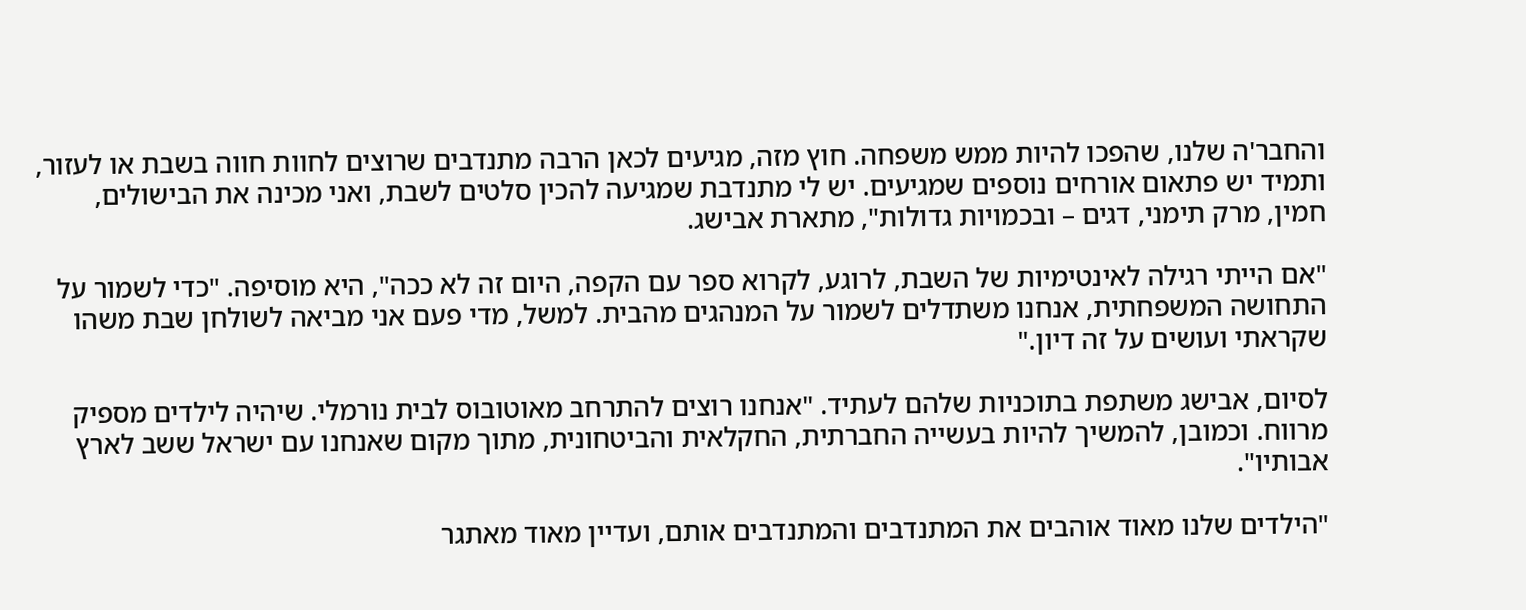והחבר'ה שלנו, שהפכו להיות ממש משפחה. חוץ מזה, מגיעים לכאן הרבה מתנדבים שרוצים לחוות חווה בשבת או לעזור, ותמיד יש פתאום אורחים נוספים שמגיעים. יש לי מתנדבת שמגיעה להכין סלטים לשבת, ואני מכינה את הבישולים, חמין, מרק תימני, דגים – ובכמויות גדולות", מתארת אבישג.

"אם הייתי רגילה לאינטימיות של השבת, לרוגע, לקרוא ספר עם הקפה, היום זה לא ככה", היא מוסיפה. "כדי לשמור על התחושה המשפחתית, אנחנו משתדלים לשמור על המנהגים מהבית. למשל, מדי פעם אני מביאה לשולחן שבת משהו שקראתי ועושים על זה דיון."

לסיום, אבישג משתפת בתוכניות שלהם לעתיד. "אנחנו רוצים להתרחב מאוטובוס לבית נורמלי. שיהיה לילדים מספיק מרווח. וכמובן, להמשיך להיות בעשייה החברתית, החקלאית והביטחונית, מתוך מקום שאנחנו עם ישראל ששב לארץ אבותיו".

"הילדים שלנו מאוד אוהבים את המתנדבים והמתנדבים אותם, ועדיין מאוד מאתגר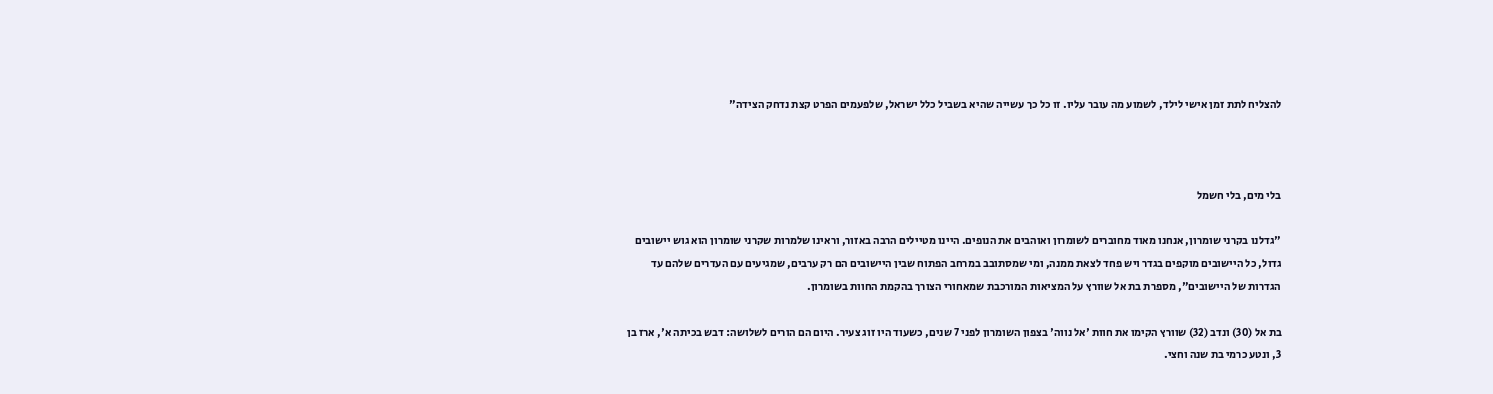להצליח לתת זמן אישי לילד, לשמוע מה עובר עליו. זו כל כך עשייה שהיא בשביל כלל ישראל, שלפעמים הפרט קצת נדחק הצידה"



בלי מים, בלי חשמל

"גדלנו בקרני שומרון, אנחנו מאוד מחוברים לשומרון ואוהבים את הנופים. היינו מטיילים הרבה באזור, וראינו שלמרות שקרני שומרון הוא גוש יישובים גדול, כל היישובים מוקפים בגדר ויש פחד לצאת ממנה, ומי שמסתובב במרחב הפתוח שבין היישובים הם רק ערבים, שמגיעים עם העדרים שלהם עד הגדרות של היישובים", מספרת בת אל שוורץ על המציאות המורכבת שמאחורי הצורך בהקמת החוות בשומרון.

בת אל (30) ונדב (32) שוורץ הקימו את חוות 'אל נווה' בצפון השומרון לפני 7 שנים, כשעוד היו זוג צעיר. היום הם הורים לשלושה: דבש בכיתה א', ארז בן 3, ונטע כרמי בת שנה וחצי.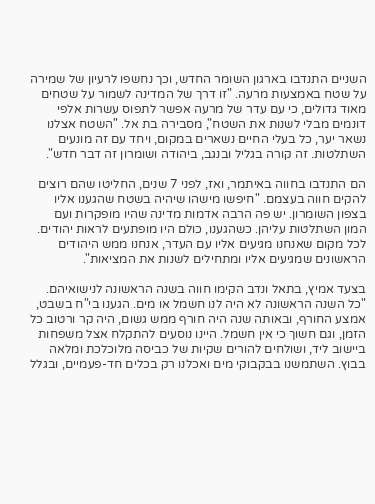השניים התנדבו בארגון השומר החדש, וכך נחשפו לרעיון של שמירה על שטח באמצעות מרעה. "זו דרך של המדינה לשמור על שטחים מאוד גדולים, כי עם עדר של מרעה אפשר לתפוס עשרות אלפי דונמים מבלי לשנות את השטח", מסבירה בת אל. "השטח אצלנו נשאר יער, כל בעלי החיים נשארים במקום, ויחד עם זה מונעים השתלטות. זה קורה בגליל ובנגב, ביהודה ושומרון זה דבר חדש".

הם התנדבו בחווה באיתמר, ואז, לפני 7 שנים, החליטו שהם רוצים להקים חווה בעצמם. "חיפשו מישהו שיהיה בשטח שהגענו אליו בצפון השומרון. יש פה הרבה אדמות מדינה שהיו מופקרות ועם המון השתלטות עליהן. כשהגענו, כולם היו מופתעים לראות יהודים. לכל מקום שאנחנו מגיעים אליו עם העדר, אנחנו ממש היהודים הראשונים שמגיעים אליו ומתחילים לשנות את המציאות".

בצעד אמיץ, בתאל ונדב הקימו חווה בשנה הראשונה לנישואיהם. "כל השנה הראשונה לא היה לנו חשמל או מים. הגענו בי"ח בשבט, אמצע החורף, ובאותה שנה היה חורף ממש גשום, היה קר ורטוב כל הזמן, וגם חשוך כי אין חשמל. היינו נוסעים להתקלח אצל משפחות ביישוב ליד, ושולחים להורים שקיות של כביסה מלוכלכת ומלאה בבוץ. השתמשנו בבקבוקי מים ואכלנו רק בכלים חד-פעמיים, ובגלל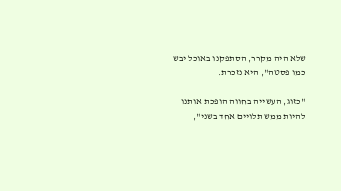שלא היה מקרר, הסתפקנו באוכל יבש כמו פסטה", היא נזכרת.

"כזוג, העשייה בחווה הופכת אותנו להיות ממש תלויים אחד בשני",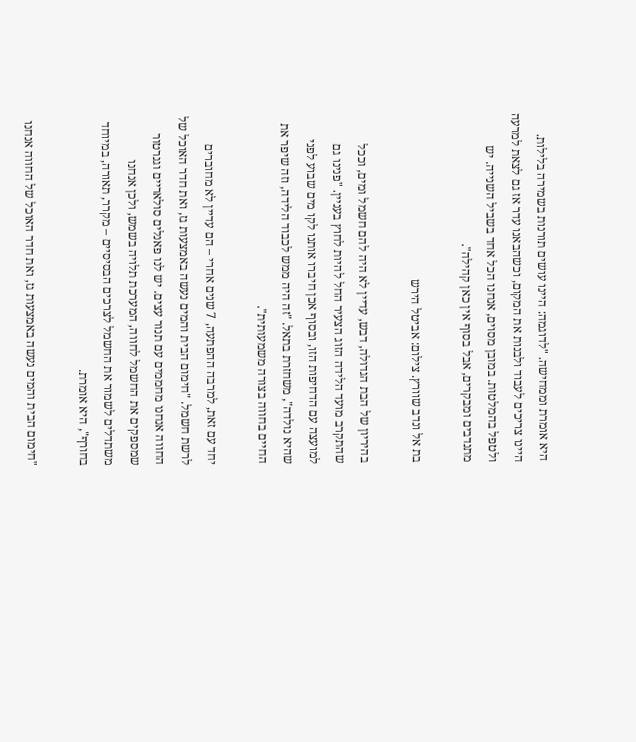היא אומרת וממחישה. "לדוגמה: היינו עושים תורנות בשמירה בלילות. היינו צריכים לעבוד ולבנות את המקום, וכשהבאנו עדר אז גם לצאת למרעה ולטפל בהמלטות. במובן מסוים, אנחנו הכל אחד בשביל השנייה. יש מתנדבים ומבקרים, אבל בסוף אין כאן קהילה".

בת אל ונדב שוורץ. צילום: אביטל הירש

בהיריון של הבת הגדולה, דבש, עדיין לא היה להם חשמל ומים, וככל שהתקרב מועד הלידה הזוג הצעיר החל להיות לחוץ בעניין. "פנינו גם למועצה עם הדחיפות הזו, ובסוף אכן חיברו אותנו לקו מים שבוע לפני שהיא נולדה", משחזרת בתאל. "זה היה ממש לכבוד הלידה, וזה שיפר את החיים בחווה בצורה משמעותית".

יחד עם זאת, למרבה ההפתעה, 7 שנים אחרי – הם עדיין לא מחוברים לרשת חשמל. "חימום הבית והמים נעשה באמצעות גז, ואת חדר האוכל של החווה אנחנו מחממים עם תנור עצים. יש לנו פאנלים סולאריים וגנרטור שמספקים את החשמל לחווה, המערכת תלויה בשמש, ולכן אנחנו משתדלים לשמור את החשמל לצרכים הבסיסיים – מקרר, תאורה, במיוחד בחורף", היא אומרת.

"חימום הבית והמים נעשה באמצעות גז, ואת חדר האוכל של החווה אנחנו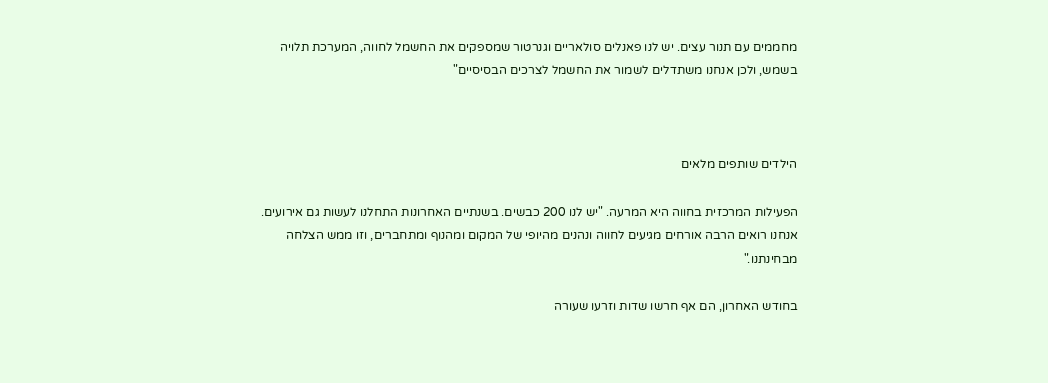מחממים עם תנור עצים. יש לנו פאנלים סולאריים וגנרטור שמספקים את החשמל לחווה, המערכת תלויה בשמש, ולכן אנחנו משתדלים לשמור את החשמל לצרכים הבסיסיים"



הילדים שותפים מלאים

הפעילות המרכזית בחווה היא המרעה. "יש לנו 200 כבשים. בשנתיים האחרונות התחלנו לעשות גם אירועים. אנחנו רואים הרבה אורחים מגיעים לחווה ונהנים מהיופי של המקום ומהנוף ומתחברים, וזו ממש הצלחה מבחינתנו."

בחודש האחרון, הם אף חרשו שדות וזרעו שעורה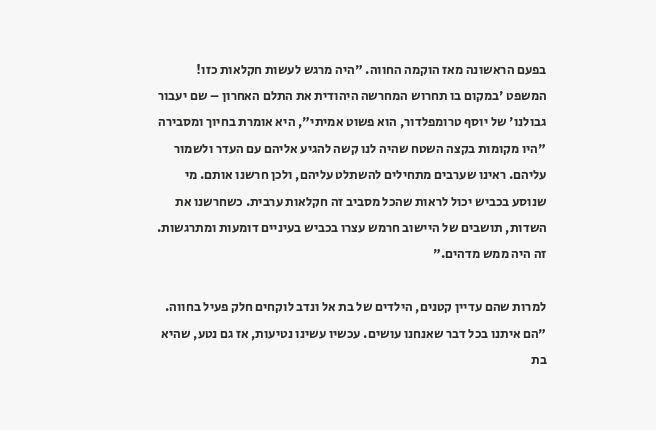בפעם הראשונה מאז הוקמה החווה. "היה מרגש לעשות חקלאות כזו! המשפט 'במקום בו תחרוש המחרשה היהודית את התלם האחרון – שם יעבור גבולנו' של יוסף טרומפלדור, הוא פשוט אמיתי", היא אומרת בחיוך ומסבירה "היו מקומות בקצה השטח שהיה לנו קשה להגיע אליהם עם העדר ולשמור עליהם. ראינו שערבים מתחילים להשתלט עליהם, ולכן חרשנו אותם. מי שנוסע בכביש יכול לראות שהכל מסביב זה חקלאות ערבית. כשחרשנו את השדות, תושבים של היישוב חרמש עצרו בכביש בעיניים דומעות ומתרגשות. זה היה ממש מדהים."

למרות שהם עדיין קטנים, הילדים של בת אל ונדב לוקחים חלק פעיל בחווה. "הם איתנו בכל דבר שאנחנו עושים. עכשיו עשינו נטיעות, אז גם נטע, שהיא בת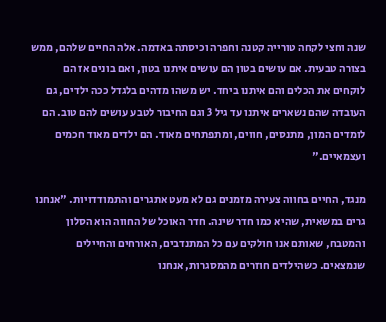שנה וחצי לקחה טורייה קטנה וחפרה וכיסתה באדמה. אלה החיים שלהם, ממש בצורה טבעית. אם עושים בטון הם עושים איתנו בטון, ואם בונים אז הם לוקחים את הכלים והם איתנו ביחד. יש משהו מדהים בלגדל ככה ילדים, גם העובדה שהם נשארים איתנו עד גיל 3 וגם החיבור לטבע עושים להם טוב. הם לומדים המון, מתנסים, חווים, ומתפתחים מאוד. הם ילדים מאוד חכמים ועצמאיים."

מנגד, החיים בחווה צעירה מזמנים גם לא מעט אתגרים והתמודדויות. "אנחנו גרים במשאית, שהיא כמו חדר שינה. חדר האוכל של החווה הוא הסלון והמטבח, שאותם אנו חולקים עם כל המתנדבים, האורחים והחיילים שנמצאים. כשהילדים חוזרים מהמסגרות, אנחנו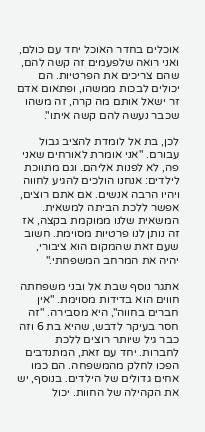אוכלים בחדר האוכל יחד עם כולם, ואני רואה שלפעמים זה קשה להם, שהם צריכים את הפרטיות. הם יכולים לבכות ממשהו, ופתאום אדם זר ישאל אותם מה קרה, זה משהו שכבר נעשה להם קשה איתו".

לכן, בת אל לומדת להציב גבול עבורם. "אני אומרת לאורחים שאני פה, לא לפנות אליהם. וגם מתווכת לילדים: אנחנו הולכים להגיע לחווה ויהיו הרבה אנשים. אם אתם רוצים, אפשר ללכת הביתה למשאית. המשאית שלנו ממוקמת בקצה, אז זה נותן לנו פרטיות מסוימת. חשוב שעם זאת שהמקום הוא ציבורי, יהיה את המרחב המשפחתי."

אתגר נוסף שבת אל ובני משפחתה חווים הוא בדידות מסוימת. "אין חברים בחווה", היא מסבירה. "זה חסר בעיקר לדבש, שהיא בת 6 וזה כבר גיל שיותר רוצים ללכת לחברות. יחד עם זאת, המתנדבים הפכו לחלק מהמשפחה. הם כמו אחים גדולים של הילדים. בנוסף, יש את הקהילה של החוות. יכול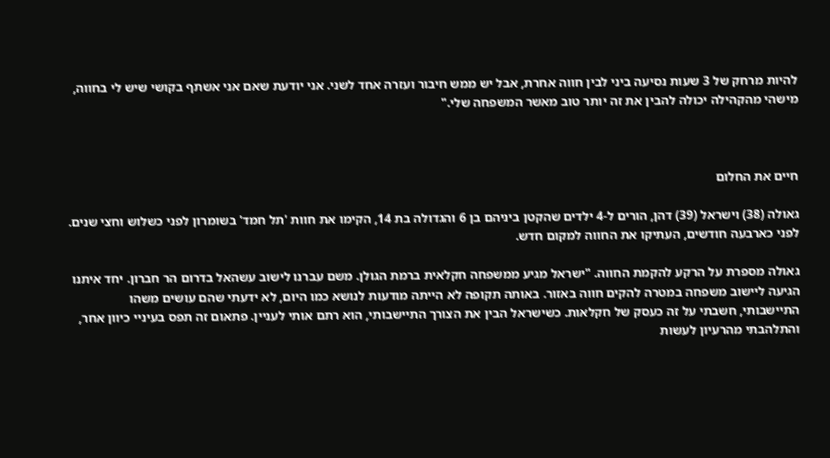להיות מרחק של 3 שעות נסיעה ביני לבין חווה אחרת, אבל יש ממש חיבור ועזרה אחד לשני. אני יודעת שאם אני אשתף בקושי שיש לי בחווה, מישהי מהקהילה יכולה להבין את זה יותר טוב מאשר המשפחה שלי."



חיים את החלום

גאולה (38) וישראל (39) דהן, הורים ל-4 ילדים שהקטן ביניהם בן 6 והגדולה בת 14, הקימו את חוות 'תל חמד' בשומרון לפני כשלוש וחצי שנים.  לפני כארבעה חודשים, העתיקו את החווה למקום חדש.

גאולה מספרת על הרקע להקמת החווה. "ישראל מגיע ממשפחה חקלאית ברמת הגולן. משם עברנו לישוב עשהאל בדרום הר חברון. יחד איתנו הגיעה ליישוב משפחה במטרה להקים חווה באזור. באותה תקופה לא הייתה מודעות לנושא כמו היום, לא ידעתי שהם עושים משהו התיישבותי, חשבתי על זה כעסק של חקלאות. כשישראל הבין את הצורך התיישבותי, הוא רתם אותי לעניין. פתאום זה תפס בעיניי כיוון אחר, והתלהבתי מהרעיון לעשות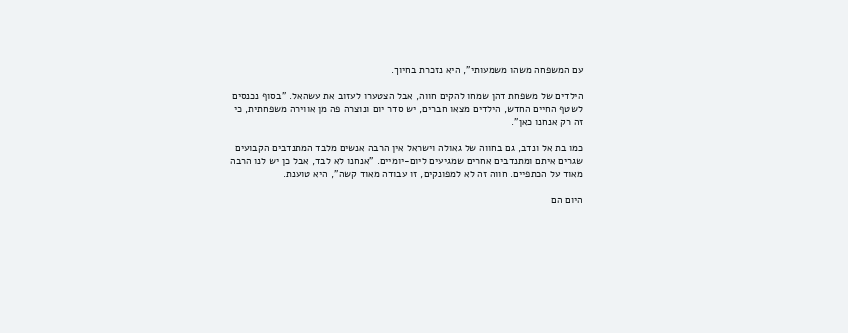עם המשפחה משהו משמעותי", היא נזכרת בחיוך.

הילדים של משפחת דהן שמחו להקים חווה, אבל הצטערו לעזוב את עשהאל. "בסוף נכנסים לשטף החיים החדש, הילדים מצאו חברים, יש סדר יום ונוצרה פה מן אווירה משפחתית, כי זה רק אנחנו כאן".

כמו בת אל ונדב, גם בחווה של גאולה וישראל אין הרבה אנשים מלבד המתנדבים הקבועים שגרים איתם ומתנדבים אחרים שמגיעים ליום-יומיים. "אנחנו לא לבד, אבל כן יש לנו הרבה מאוד על הכתפיים. חווה זה לא למפונקים, זו עבודה מאוד קשה", היא טוענת.

היום הם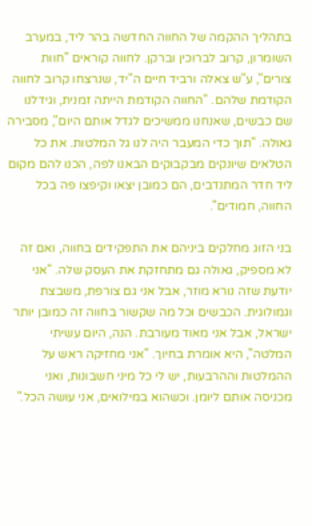בתהליך ההקמה של החווה החדשה בהר ליד, במערב השומרון, קרוב לברוכין וברקן. לחווה קוראים "חוות צורים", ע"ש צאלה ורביד חיים ה"יד, שנרצחו קרוב לחווה הקודמת שלהם. "החווה הקודמת הייתה זמנית, וגידלנו שם כבשים, שאנחנו ממשיכים לגדל אותם היום", מסבירה גאולה. "תוך כדי המעבר היה לנו גל המלטות. את כל הטלאים שיונקים מבקבוקים הבאנו לפה, הכנו להם מקום ליד חדר המתנדבים, הם כמובן יצאו וקיפצו פה בכל החווה, חמודים".

בני הזוג מחלקים ביניהם את התפקידים בחווה, ואם זה לא מספיק, גאולה גם מתחזקת את העסק שלה. "אני יודעת שזה נורא מוזר, אבל אני גם צורפת, משבצת וגמולוגית. הכבשים וכל מה שקשור בחווה זה כמובן יותר ישראל, אבל אני מאוד מעורבת. הנה, היום עשיתי המלטה", היא אומרת בחיוך. "אני מחזיקה ראש על ההמלטות וההרבעות, יש לי כל מיני חשבונות, ואני מכניסה אותם ליומן. וכשהוא במילואים, אני עושה הכל."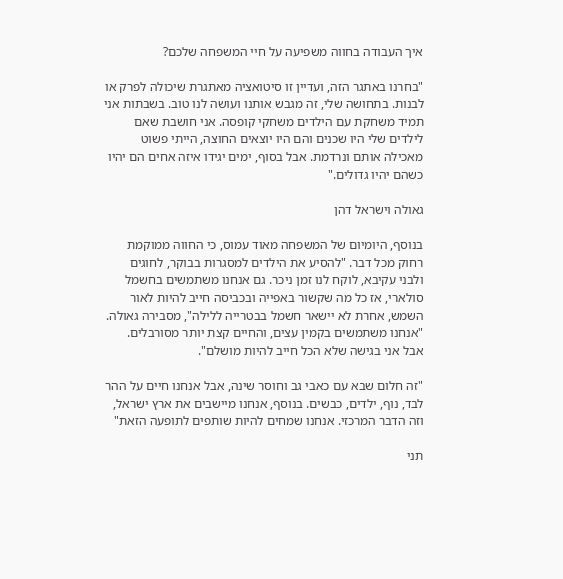איך העבודה בחווה משפיעה על חיי המשפחה שלכם?

"בחרנו באתגר הזה, ועדיין זו סיטואציה מאתגרת שיכולה לפרק או לבנות. בתחושה שלי, זה מגבש אותנו ועושה לנו טוב. בשבתות אני תמיד משחקת עם הילדים משחקי קופסה. אני חושבת שאם לילדים שלי היו שכנים והם היו יוצאים החוצה, הייתי פשוט מאכילה אותם ונרדמת. אבל בסוף, ימים יגידו איזה אחים הם יהיו כשהם יהיו גדולים."

גאולה וישראל דהן

בנוסף, היומיום של המשפחה מאוד עמוס, כי החווה ממוקמת רחוק מכל דבר. "להסיע את הילדים למסגרות בבוקר, לחוגים ולבני עקיבא, לוקח לנו זמן ניכר. גם אנחנו משתמשים בחשמל סולארי, אז כל מה שקשור באפייה ובכביסה חייב להיות לאור השמש, אחרת לא יישאר חשמל בבטרייה ללילה", מסבירה גאולה. "אנחנו משתמשים בקמין עצים, והחיים קצת יותר מסורבלים. אבל אני בגישה שלא הכל חייב להיות מושלם".

"זה חלום שבא עם כאבי גב וחוסר שינה, אבל אנחנו חיים על ההר לבד, נוף, ילדים, כבשים. בנוסף, אנחנו מיישבים את ארץ ישראל, וזה הדבר המרכזי. אנחנו שמחים להיות שותפים לתופעה הזאת"

תני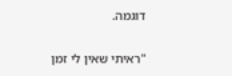דוגמה.

"ראיתי שאין לי זמן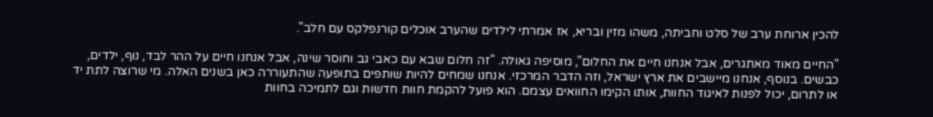להכין ארוחת ערב של סלט וחביתה, משהו מזין ובריא, אז אמרתי לילדים שהערב אוכלים קורנפלקס עם חלב".

"החיים מאוד מאתגרים, אבל אנחנו חיים את החלום", מוסיפה גאולה. "זה חלום שבא עם כאבי גב וחוסר שינה, אבל אנחנו חיים על ההר לבד, נוף, ילדים, כבשים. בנוסף, אנחנו מיישבים את ארץ ישראל, וזה הדבר המרכזי. אנחנו שמחים להיות שותפים בתופעה שהתעוררה כאן בשנים האלה. מי שרוצה לתת יד או לתרום, יכול לפנות לאיגוד החוות, אותו הקימו החוואים עצמם. הוא פועל להקמת חוות חדשות וגם לתמיכה בחוות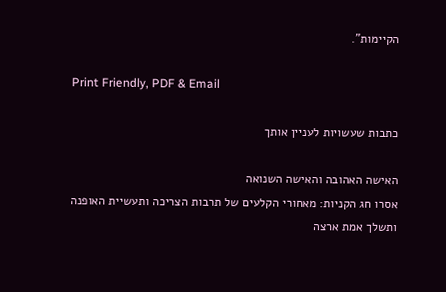הקיימות".

Print Friendly, PDF & Email

כתבות שעשויות לעניין אותך

האישה האהובה והאישה השנואה
אסרו חג הקניות: מאחורי הקלעים של תרבות הצריכה ותעשיית האופנה
ותשלך אמת ארצה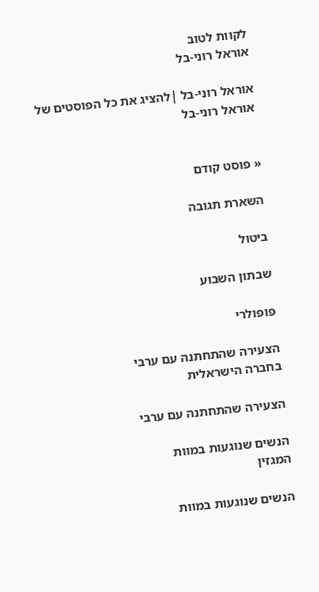לקוות לטוב
אוראל רוני-בל

אוראל רוני-בל |להציג את כל הפוסטים של אוראל רוני-בל


« פוסט קודם

השארת תגובה

ביטול

שבתון השבוע

פופולרי

הצעירה שהתחתנה עם ערבי
בחברה הישראלית

הצעירה שהתחתנה עם ערבי

הנשים שנוגעות במוות
המגזין

הנשים שנוגעות במוות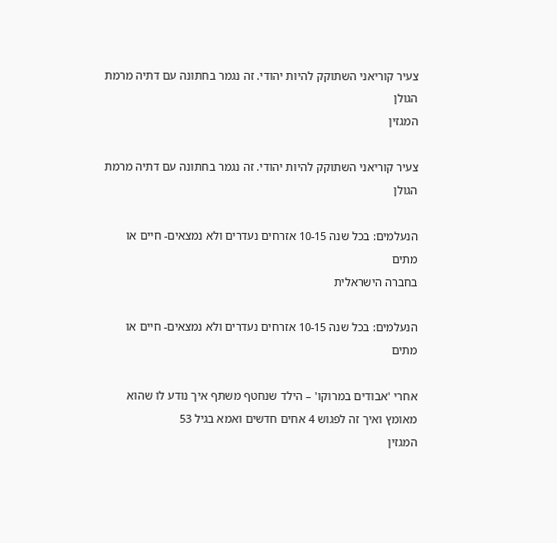צעיר קוריאני השתוקק להיות יהודי. זה נגמר בחתונה עם דתיה מרמת הגולן
המגזין

צעיר קוריאני השתוקק להיות יהודי. זה נגמר בחתונה עם דתיה מרמת הגולן

הנעלמים: בכל שנה 10-15 אזרחים נעדרים ולא נמצאים- חיים או מתים
בחברה הישראלית

הנעלמים: בכל שנה 10-15 אזרחים נעדרים ולא נמצאים- חיים או מתים

אחרי 'אבודים במרוקו' – הילד שנחטף משתף איך נודע לו שהוא מאומץ ואיך זה לפגוש 4 אחים חדשים ואמא בגיל 53
המגזין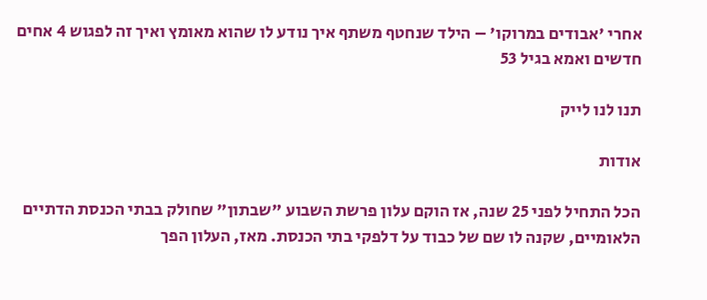אחרי 'אבודים במרוקו' – הילד שנחטף משתף איך נודע לו שהוא מאומץ ואיך זה לפגוש 4 אחים חדשים ואמא בגיל 53

תנו לנו לייק

אודות

הכל התחיל לפני 25 שנה, אז הוקם עלון פרשת השבוע "שבתון" שחולק בבתי הכנסת הדתיים הלאומיים, שקנה לו שם של כבוד על דלפקי בתי הכנסת. מאז, העלון הפך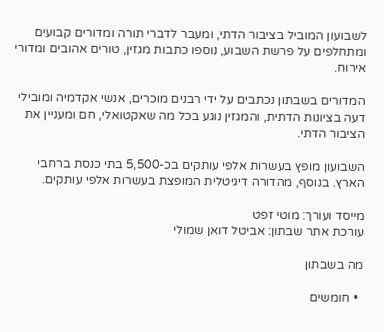לשבועון המוביל בציבור הדתי, ומעבר לדברי תורה ומדורים קבועים ומתחלפים על פרשת השבוע, נוספו כתבות מגזין, טורים אהובים ומדורי אירוח.

המדורים בשבתון נכתבים על ידי רבנים מוכרים, אנשי אקדמיה ומובילי דעה בציונות הדתית, והמגזין נוגע בכל מה שאקטואלי, חם ומעניין את הציבור הדתי.

השבועון מופץ בעשרות אלפי עותקים בכ-5,500 בתי כנסת ברחבי הארץ. בנוסף, מהדורה דיגיטלית המופצת בעשרות אלפי עותקים.

מייסד ועורך: מוטי זפט
עורכת אתר שבתון: אביטל דואן שמולי

מה בשבתון

  • חומשים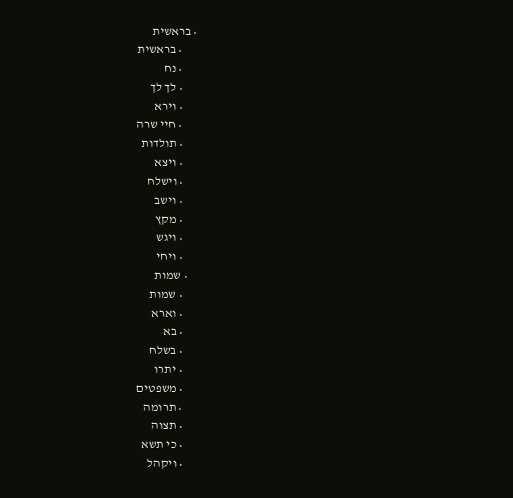• בראשית
      • בראשית
      • נח
      • לך לך
      • וירא
      • חיי שרה
      • תולדות
      • ויצא
      • וישלח
      • וישב
      • מקץ
      • ויגש
      • ויחי
    • שמות
      • שמות
      • וארא
      • בא
      • בשלח
      • יתרו
      • משפטים
      • תרומה
      • תצוה
      • כי תשא
      • ויקהל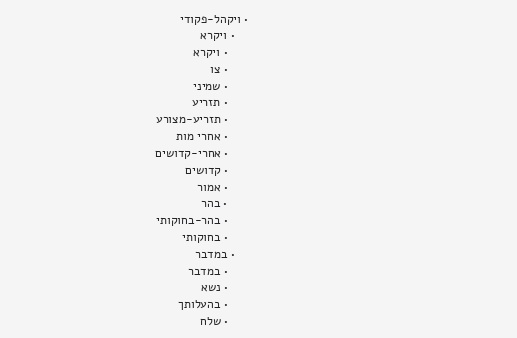• ויקהל-פקודי
    • ויקרא
      • ויקרא
      • צו
      • שמיני
      • תזריע
      • תזריע-מצורע
      • אחרי מות
      • אחרי-קדושים
      • קדושים
      • אמור
      • בהר
      • בהר-בחוקותי
      • בחוקותי
    • במדבר
      • במדבר
      • נשא
      • בהעלותך
      • שלח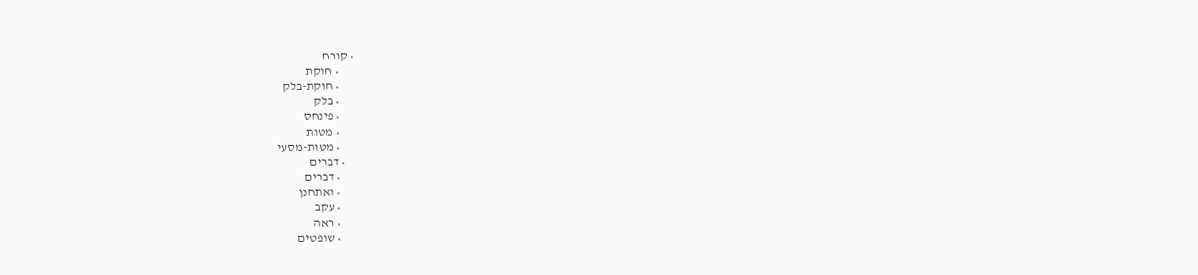• קורח
      • חוקת
      • חוקת-בלק
      • בלק
      • פינחס
      • מטות
      • מטות-מסעי
    • דברים
      • דברים
      • ואתחנן
      • עקב
      • ראה
      • שופטים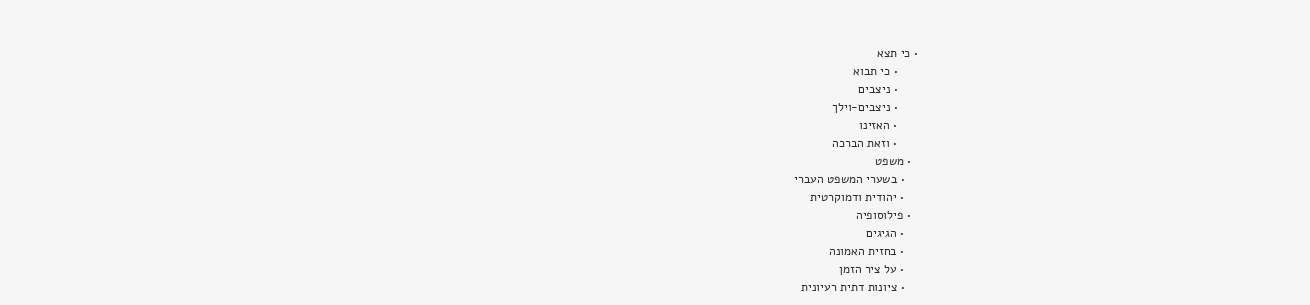• כי תצא
      • כי תבוא
      • ניצבים
      • ניצבים-וילך
      • האזינו
      • וזאת הברכה
  • משפט
    • בשערי המשפט העברי
    • יהודית ודמוקרטית
  • פילוסופיה
    • הגיגים
    • בחזית האמונה
    • על ציר הזמן
    • ציונות דתית רעיונית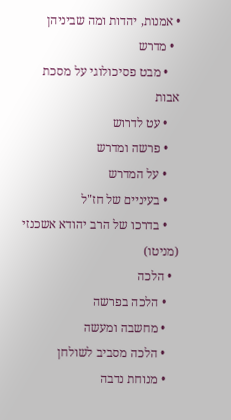• אמנות, יהדות ומה שביניהן
  • מדרש
    • מבט פסיכולוגי על מסכת אבות
    • עט לדרוש
    • פרשה ומדרש
    • על המדרש
    • בעיניים של חז"ל
    • בדרכו של הרב יהודא אשכנזי (מניטו)
  • הלכה
    • הלכה בפרשה
    • מחשבה ומעשה
    • הלכה מסביב לשולחן
    • מנוחת נדבה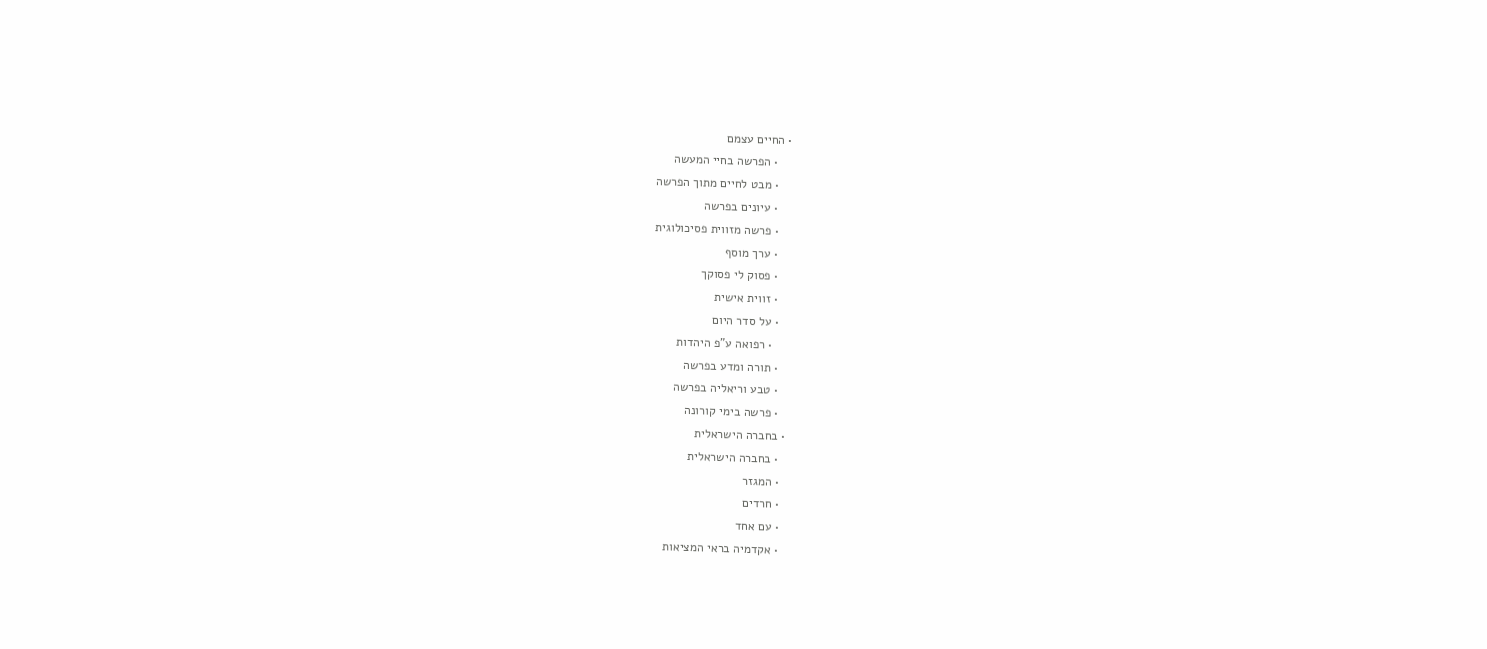• החיים עצמם
    • הפרשה בחיי המעשה
    • מבט לחיים מתוך הפרשה
    • עיונים בפרשה
    • פרשה מזווית פסיכולוגית
    • ערך מוסף
    • פסוק לי פסוקך
    • זווית אישית
    • על סדר היום
      • רפואה ע"פ היהדות
    • תורה ומדע בפרשה
    • טבע וריאליה בפרשה
    • פרשה בימי קורונה
  • בחברה הישראלית
    • בחברה הישראלית
    • המגזר
    • חרדים
    • עם אחד
    • אקדמיה בראי המציאות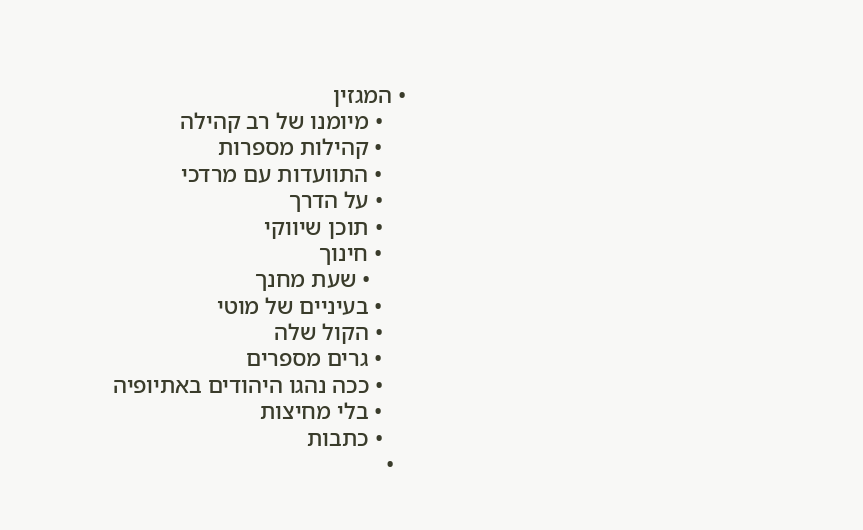• המגזין
    • מיומנו של רב קהילה
    • קהילות מספרות
    • התוועדות עם מרדכי
    • על הדרך
    • תוכן שיווקי
    • חינוך
      • שעת מחנך
    • בעיניים של מוטי
    • הקול שלה
    • גרים מספרים
    • ככה נהגו היהודים באתיופיה
    • בלי מחיצות
    • כתבות
  •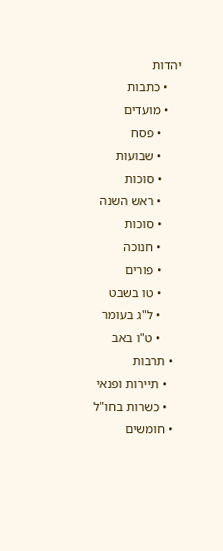יהדות
    • כתבות
    • מועדים
      • פסח
      • שבועות
      • סוכות
      • ראש השנה
      • סוכות
      • חנוכה
      • פורים
      • טו בשבט
      • ל"ג בעומר
      • ט"ו באב
  • תרבות
    • תיירות ופנאי
    • כשרות בחו"ל
  • חומשים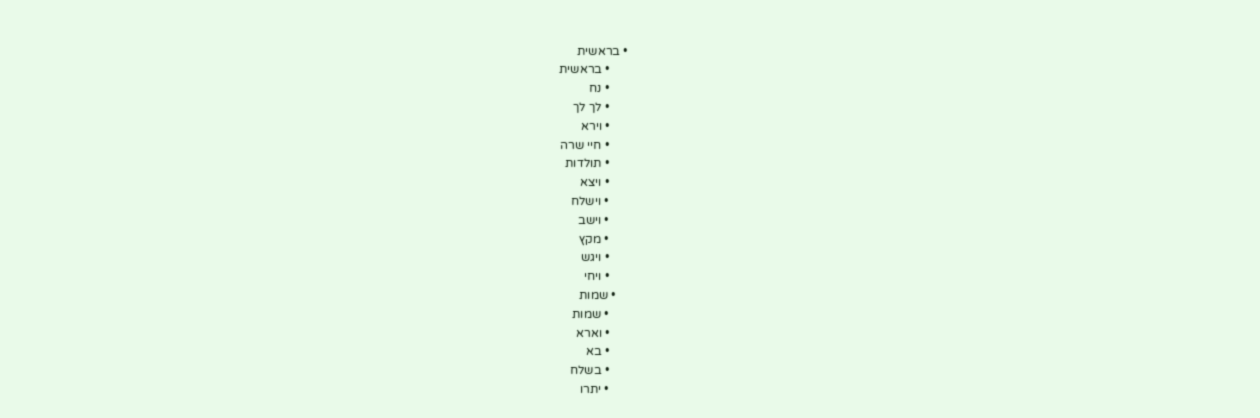• בראשית
      • בראשית
      • נח
      • לך לך
      • וירא
      • חיי שרה
      • תולדות
      • ויצא
      • וישלח
      • וישב
      • מקץ
      • ויגש
      • ויחי
    • שמות
      • שמות
      • וארא
      • בא
      • בשלח
      • יתרו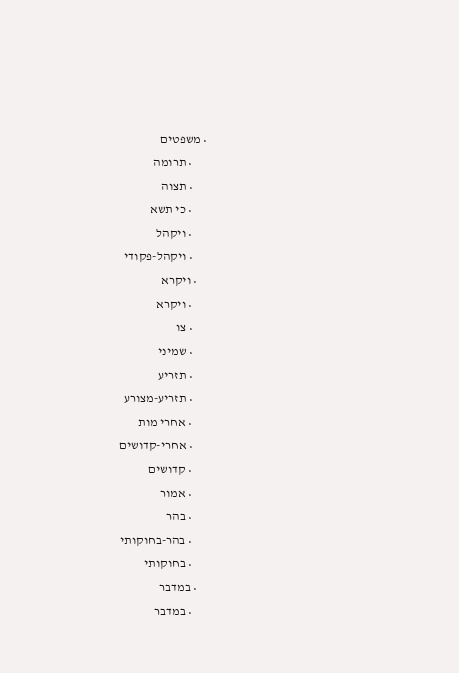• משפטים
      • תרומה
      • תצוה
      • כי תשא
      • ויקהל
      • ויקהל-פקודי
    • ויקרא
      • ויקרא
      • צו
      • שמיני
      • תזריע
      • תזריע-מצורע
      • אחרי מות
      • אחרי-קדושים
      • קדושים
      • אמור
      • בהר
      • בהר-בחוקותי
      • בחוקותי
    • במדבר
      • במדבר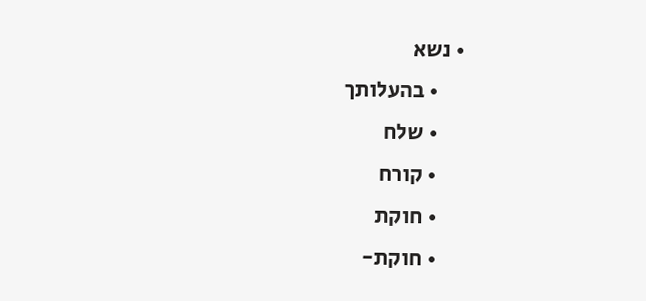• נשא
      • בהעלותך
      • שלח
      • קורח
      • חוקת
      • חוקת-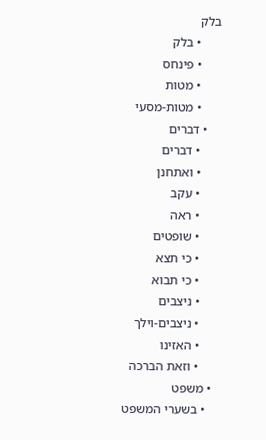בלק
      • בלק
      • פינחס
      • מטות
      • מטות-מסעי
    • דברים
      • דברים
      • ואתחנן
      • עקב
      • ראה
      • שופטים
      • כי תצא
      • כי תבוא
      • ניצבים
      • ניצבים-וילך
      • האזינו
      • וזאת הברכה
  • משפט
    • בשערי המשפט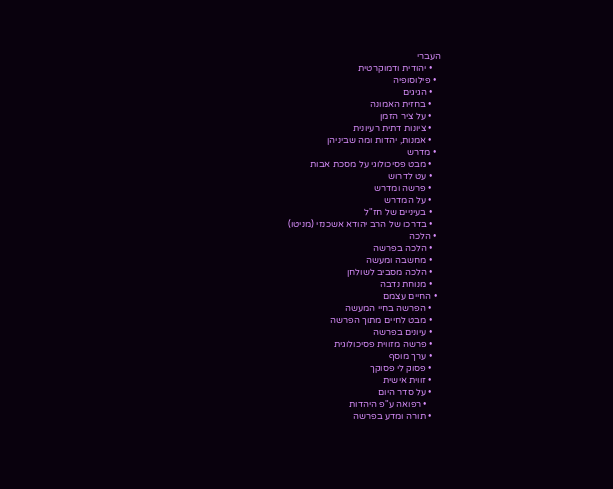העברי
    • יהודית ודמוקרטית
  • פילוסופיה
    • הגיגים
    • בחזית האמונה
    • על ציר הזמן
    • ציונות דתית רעיונית
    • אמנות, יהדות ומה שביניהן
  • מדרש
    • מבט פסיכולוגי על מסכת אבות
    • עט לדרוש
    • פרשה ומדרש
    • על המדרש
    • בעיניים של חז"ל
    • בדרכו של הרב יהודא אשכנזי (מניטו)
  • הלכה
    • הלכה בפרשה
    • מחשבה ומעשה
    • הלכה מסביב לשולחן
    • מנוחת נדבה
  • החיים עצמם
    • הפרשה בחיי המעשה
    • מבט לחיים מתוך הפרשה
    • עיונים בפרשה
    • פרשה מזווית פסיכולוגית
    • ערך מוסף
    • פסוק לי פסוקך
    • זווית אישית
    • על סדר היום
      • רפואה ע"פ היהדות
    • תורה ומדע בפרשה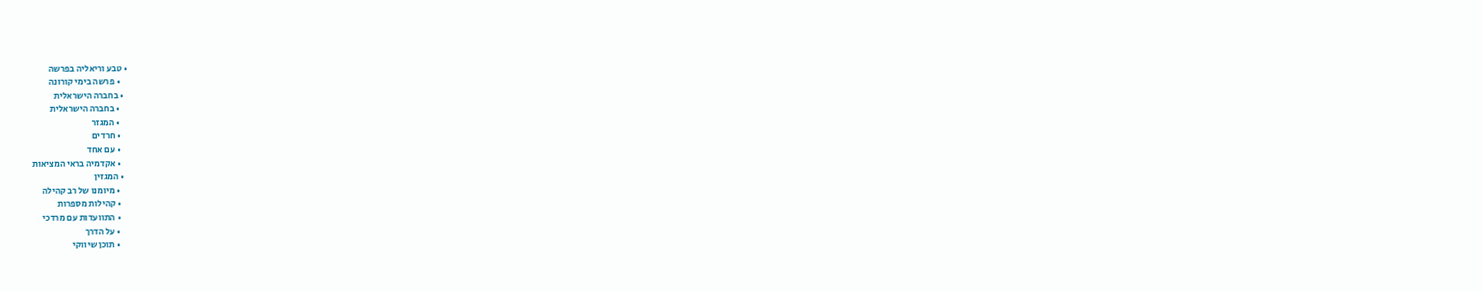• טבע וריאליה בפרשה
    • פרשה בימי קורונה
  • בחברה הישראלית
    • בחברה הישראלית
    • המגזר
    • חרדים
    • עם אחד
    • אקדמיה בראי המציאות
  • המגזין
    • מיומנו של רב קהילה
    • קהילות מספרות
    • התוועדות עם מרדכי
    • על הדרך
    • תוכן שיווקי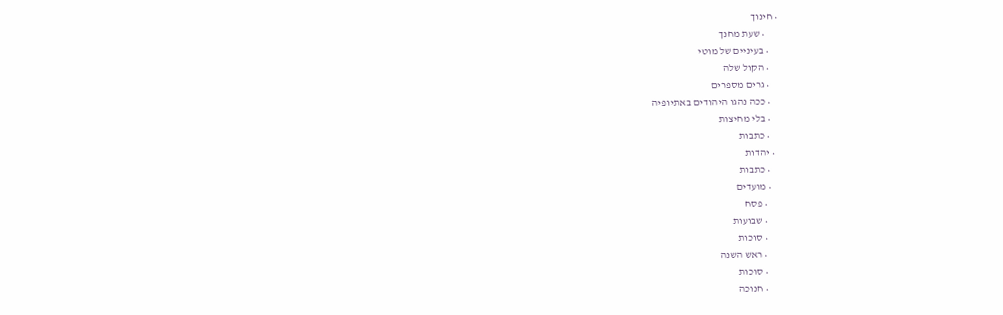• חינוך
      • שעת מחנך
    • בעיניים של מוטי
    • הקול שלה
    • גרים מספרים
    • ככה נהגו היהודים באתיופיה
    • בלי מחיצות
    • כתבות
  • יהדות
    • כתבות
    • מועדים
      • פסח
      • שבועות
      • סוכות
      • ראש השנה
      • סוכות
      • חנוכה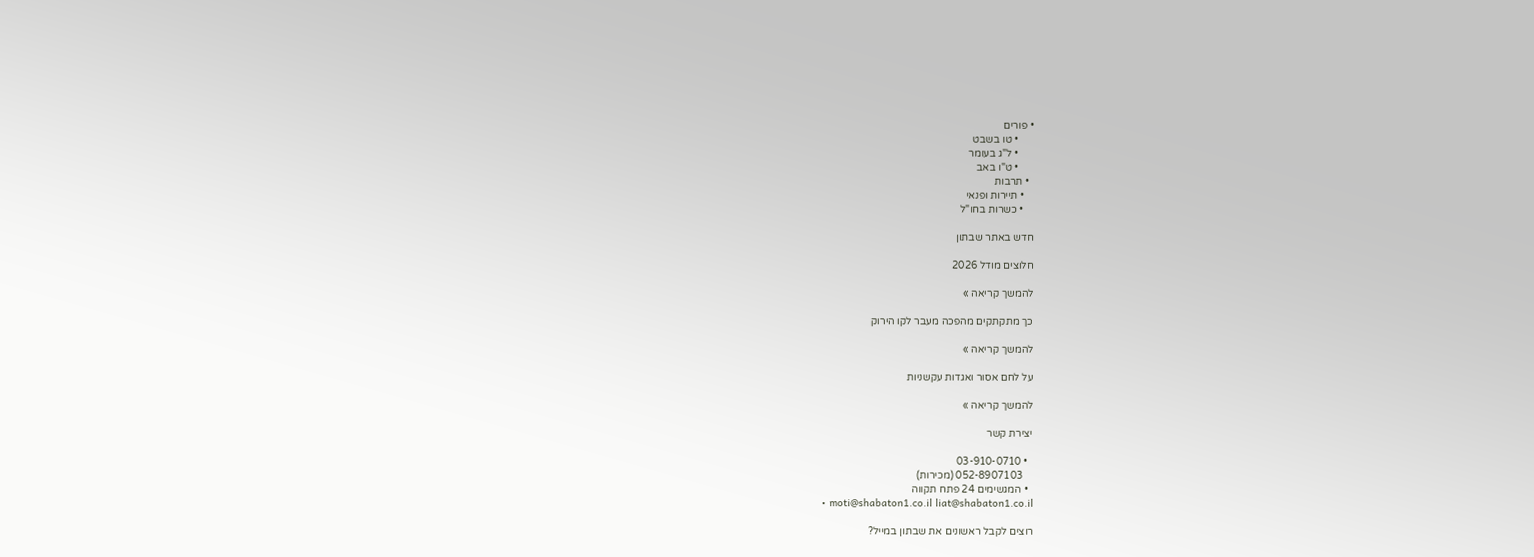• פורים
      • טו בשבט
      • ל"ג בעומר
      • ט"ו באב
  • תרבות
    • תיירות ופנאי
    • כשרות בחו"ל

חדש באתר שבתון

חלוצים מודל 2026

להמשך קריאה »

כך מתקתקים מהפכה מעבר לקו הירוק

להמשך קריאה »

על לחם אסור ואגדות עקשניות

להמשך קריאה »

יצירת קשר

  • 03-910-0710
    052-8907103 (מכירות)
  • המגשימים 24 פתח תקווה
  • moti@shabaton1.co.il liat@shabaton1.co.il

רוצים לקבל ראשונים את שבתון במייל?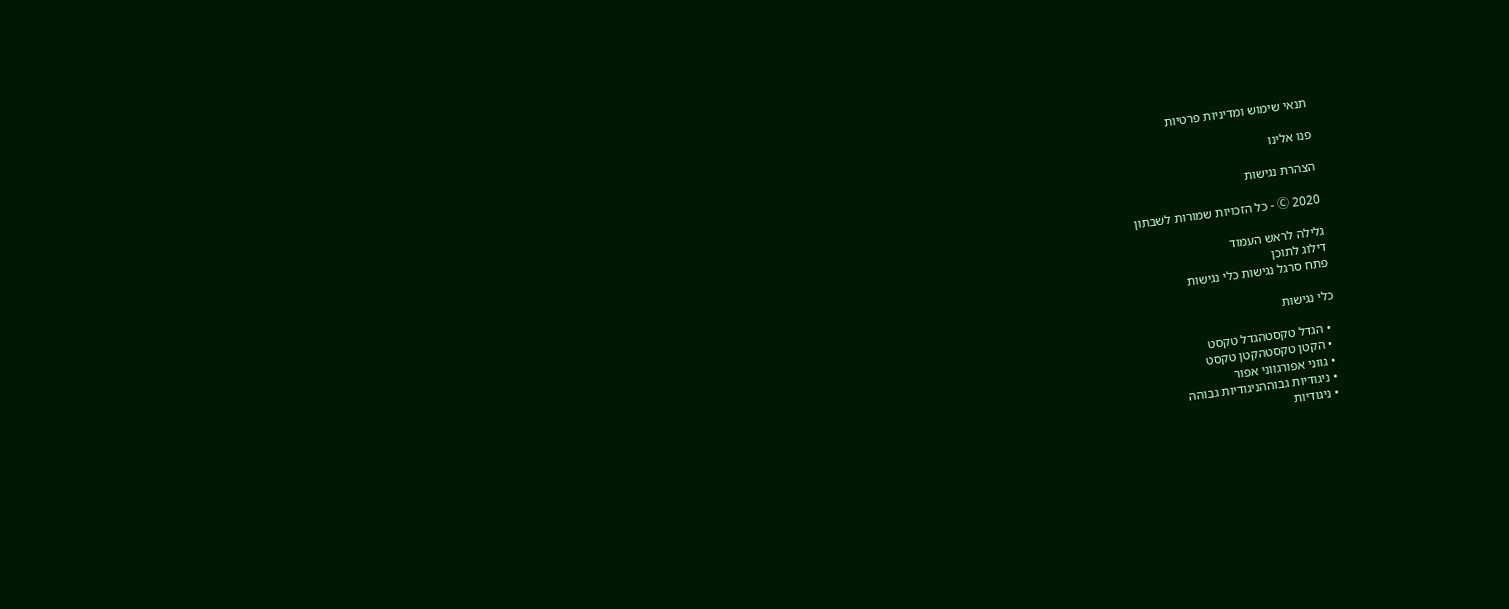תנאי שימוש ומדיניות פרטיות

פנו אלינו

הצהרת נגישות

Ⓒ 2020 - כל הזכויות שמורות לשבתון

גלילה לראש העמוד
דילוג לתוכן
פתח סרגל נגישות כלי נגישות

כלי נגישות

  • הגדל טקסטהגדל טקסט
  • הקטן טקסטהקטן טקסט
  • גווני אפורגווני אפור
  • ניגודיות גבוההניגודיות גבוהה
  • ניגודיות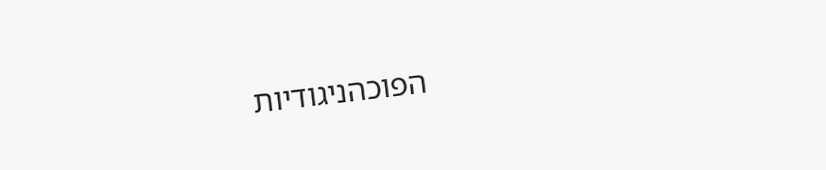הפוכהניגודיות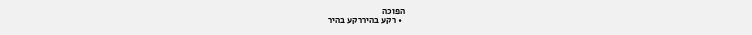הפוכה
  • רקע בהיררקע בהיר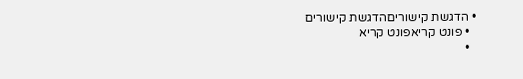• הדגשת קישוריםהדגשת קישורים
  • פונט קריאפונט קריא
  •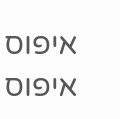איפוס איפוס